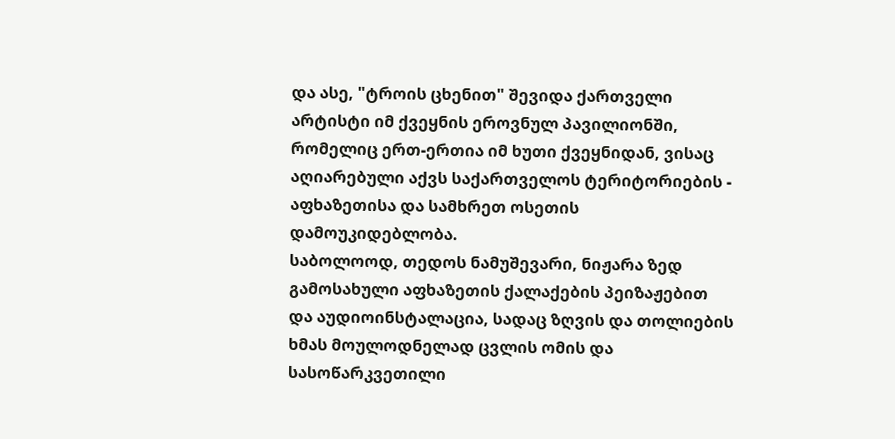და ასე, "ტროის ცხენით" შევიდა ქართველი არტისტი იმ ქვეყნის ეროვნულ პავილიონში, რომელიც ერთ-ერთია იმ ხუთი ქვეყნიდან, ვისაც აღიარებული აქვს საქართველოს ტერიტორიების - აფხაზეთისა და სამხრეთ ოსეთის დამოუკიდებლობა.
საბოლოოდ, თედოს ნამუშევარი, ნიჟარა ზედ გამოსახული აფხაზეთის ქალაქების პეიზაჟებით და აუდიოინსტალაცია, სადაც ზღვის და თოლიების ხმას მოულოდნელად ცვლის ომის და სასოწარკვეთილი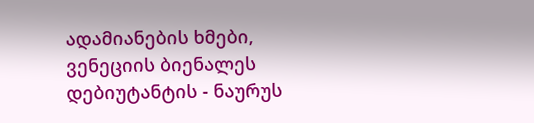ადამიანების ხმები, ვენეციის ბიენალეს დებიუტანტის - ნაურუს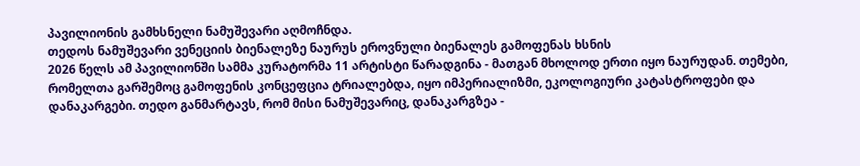პავილიონის გამხსნელი ნამუშევარი აღმოჩნდა.
თედოს ნამუშევარი ვენეციის ბიენალეზე ნაურუს ეროვნული ბიენალეს გამოფენას ხსნის
2026 წელს ამ პავილიონში სამმა კურატორმა 11 არტისტი წარადგინა - მათგან მხოლოდ ერთი იყო ნაურუდან. თემები, რომელთა გარშემოც გამოფენის კონცეფცია ტრიალებდა, იყო იმპერიალიზმი, ეკოლოგიური კატასტროფები და დანაკარგები. თედო განმარტავს, რომ მისი ნამუშევარიც, დანაკარგზეა -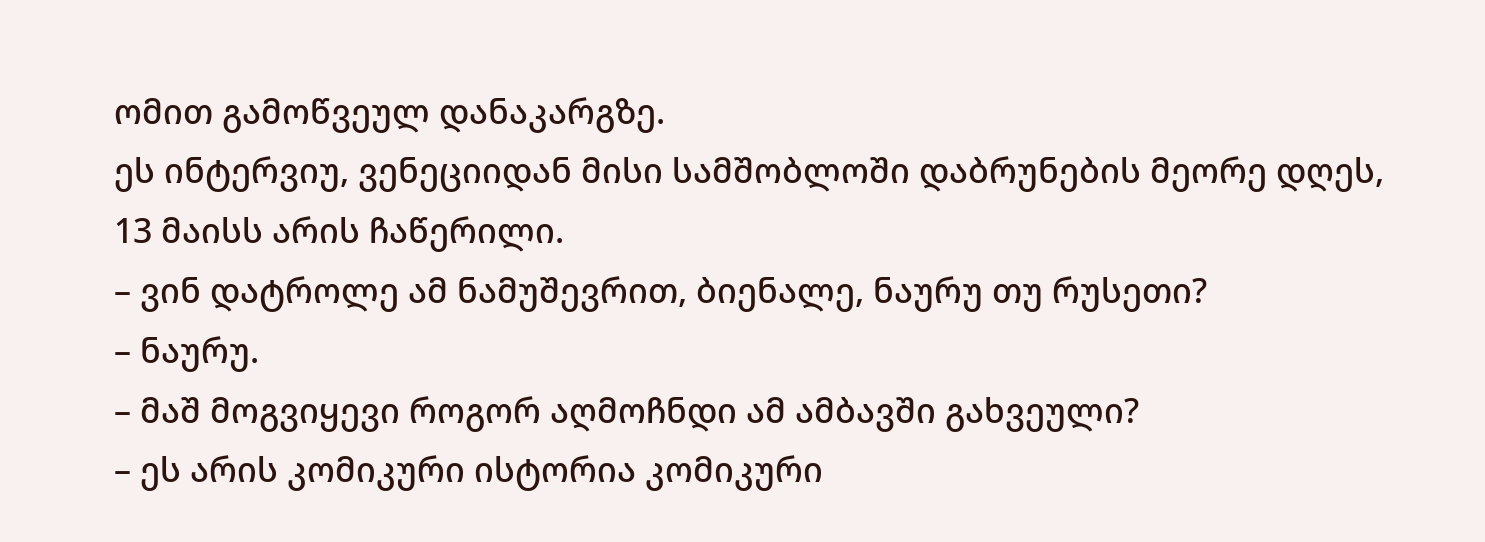ომით გამოწვეულ დანაკარგზე.
ეს ინტერვიუ, ვენეციიდან მისი სამშობლოში დაბრუნების მეორე დღეს, 13 მაისს არის ჩაწერილი.
– ვინ დატროლე ამ ნამუშევრით, ბიენალე, ნაურუ თუ რუსეთი?
– ნაურუ.
– მაშ მოგვიყევი როგორ აღმოჩნდი ამ ამბავში გახვეული?
– ეს არის კომიკური ისტორია კომიკური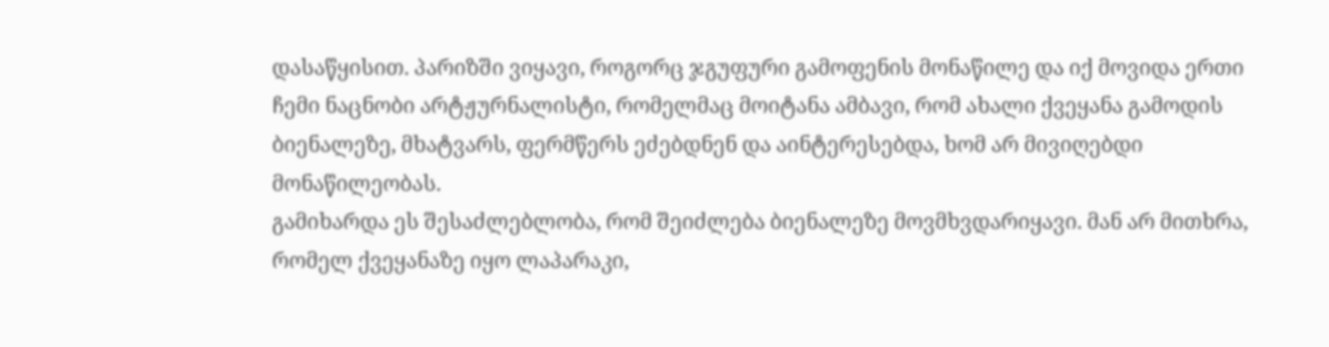დასაწყისით. პარიზში ვიყავი, როგორც ჯგუფური გამოფენის მონაწილე და იქ მოვიდა ერთი ჩემი ნაცნობი არტჟურნალისტი, რომელმაც მოიტანა ამბავი, რომ ახალი ქვეყანა გამოდის ბიენალეზე, მხატვარს, ფერმწერს ეძებდნენ და აინტერესებდა, ხომ არ მივიღებდი მონაწილეობას.
გამიხარდა ეს შესაძლებლობა, რომ შეიძლება ბიენალეზე მოვმხვდარიყავი. მან არ მითხრა, რომელ ქვეყანაზე იყო ლაპარაკი,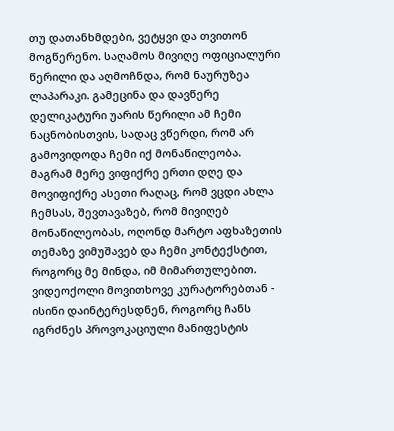თუ დათანხმდები, ვეტყვი და თვითონ მოგწერენო. საღამოს მივიღე ოფიციალური წერილი და აღმოჩნდა, რომ ნაურუზეა ლაპარაკი. გამეცინა და დავწერე დელიკატური უარის წერილი ამ ჩემი ნაცნობისთვის, სადაც ვწერდი, რომ არ გამოვიდოდა ჩემი იქ მონაწილეობა.
მაგრამ მერე ვიფიქრე ერთი დღე და მოვიფიქრე ასეთი რაღაც, რომ ვცდი ახლა ჩემსას, შევთავაზებ, რომ მივიღებ მონაწილეობას, ოღონდ მარტო აფხაზეთის თემაზე ვიმუშავებ და ჩემი კონტექსტით, როგორც მე მინდა, იმ მიმართულებით. ვიდეოქოლი მოვითხოვე კურატორებთან - ისინი დაინტერესდნენ, როგორც ჩანს იგრძნეს პროვოკაციული მანიფესტის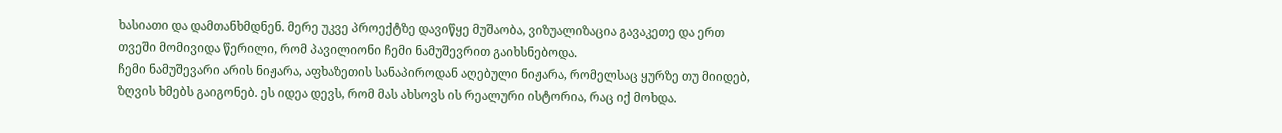ხასიათი და დამთანხმდნენ. მერე უკვე პროექტზე დავიწყე მუშაობა, ვიზუალიზაცია გავაკეთე და ერთ თვეში მომივიდა წერილი, რომ პავილიონი ჩემი ნამუშევრით გაიხსნებოდა.
ჩემი ნამუშევარი არის ნიჟარა, აფხაზეთის სანაპიროდან აღებული ნიჟარა, რომელსაც ყურზე თუ მიიდებ, ზღვის ხმებს გაიგონებ. ეს იდეა დევს, რომ მას ახსოვს ის რეალური ისტორია, რაც იქ მოხდა.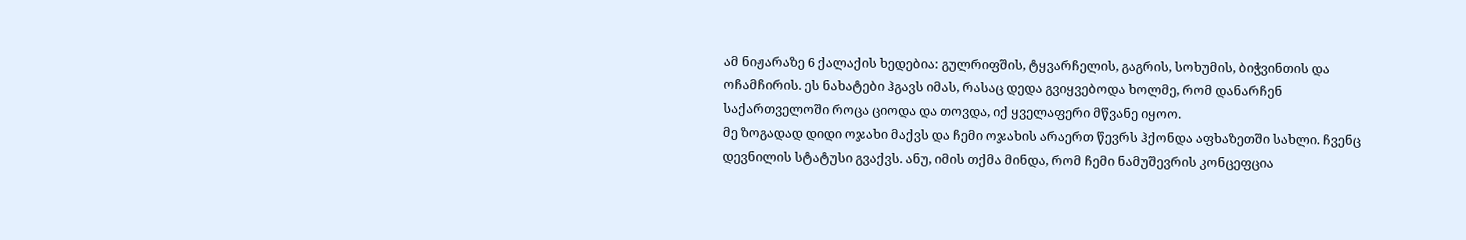ამ ნიჟარაზე 6 ქალაქის ხედებია: გულრიფშის, ტყვარჩელის, გაგრის, სოხუმის, ბიჭვინთის და ოჩამჩირის. ეს ნახატები ჰგავს იმას, რასაც დედა გვიყვებოდა ხოლმე, რომ დანარჩენ საქართველოში როცა ციოდა და თოვდა, იქ ყველაფერი მწვანე იყოო.
მე ზოგადად დიდი ოჯახი მაქვს და ჩემი ოჯახის არაერთ წევრს ჰქონდა აფხაზეთში სახლი. ჩვენც დევნილის სტატუსი გვაქვს. ანუ, იმის თქმა მინდა, რომ ჩემი ნამუშევრის კონცეფცია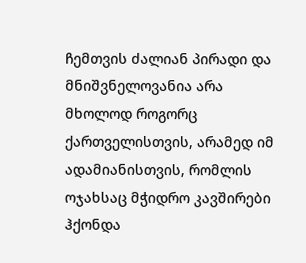ჩემთვის ძალიან პირადი და მნიშვნელოვანია არა მხოლოდ როგორც ქართველისთვის, არამედ იმ ადამიანისთვის, რომლის ოჯახსაც მჭიდრო კავშირები ჰქონდა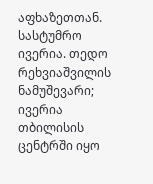აფხაზეთთან.
სასტუმრო ივერია. თედო რეხვიაშვილის ნამუშევარი; ივერია თბილისის ცენტრში იყო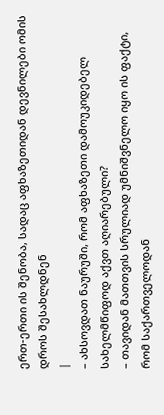ერთ-ერთი ის შენობა, სადაც აფხაზეთიდან დევნილები ომის დროს შესახლდნენ
|
– ახსოვდათ ნაურუში, რომ აფხაზეთი დამოუკიდებელ სახელმწიფოდ აქვთ აღიარებული?
– თავიდან მათთვის სრულიად უმნიშვნელო იყო ის ფაქტი, რომ საქართველოდან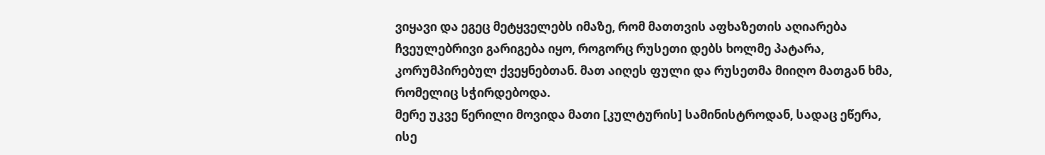ვიყავი და ეგეც მეტყველებს იმაზე, რომ მათთვის აფხაზეთის აღიარება ჩვეულებრივი გარიგება იყო, როგორც რუსეთი დებს ხოლმე პატარა, კორუმპირებულ ქვეყნებთან. მათ აიღეს ფული და რუსეთმა მიიღო მათგან ხმა, რომელიც სჭირდებოდა.
მერე უკვე წერილი მოვიდა მათი [კულტურის] სამინისტროდან, სადაც ეწერა, ისე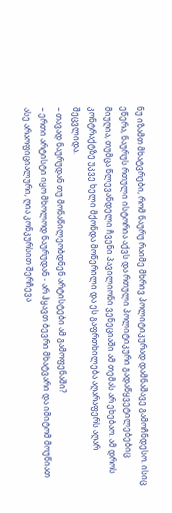ნუ იზამთ მხატვრები, რომ ნაურუ რაიმე მხრივ პოლიტიკურად დამნაშავე გამოჩნდესო. ისიც ეწერა, ნაურუს რთული ისტორია აქვს და რთული პოლიტიკური გადაწყვეტილებებიც მიუღია, თუმცა წლევანდელი ჩვენი პავილიონი ვენეციაში ამ თემას არ ეხებაო. ამ დროს კონტრაქტზე უკვე ხელი მქონდა მოწერილი და ეს გაფრთხილება აღარაფერს აღარ შეცვლიდა.
– თავად ნაურუდან თუ მონაწილეობდნენ არტისტები ამ გამოფენაში?
– ერთი არტისტი იყო მხოლოდ ნაურუდან - არ ჰყავთ ბევრი მხატვარი და იმიტომ მოუწიათ ასე არაოფიციალური, ღია კონკურსით შერჩევა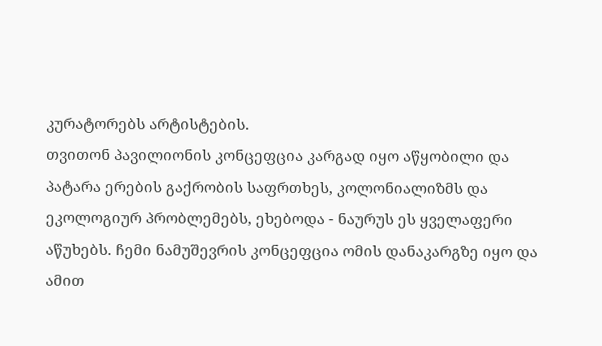კურატორებს არტისტების.
თვითონ პავილიონის კონცეფცია კარგად იყო აწყობილი და პატარა ერების გაქრობის საფრთხეს, კოლონიალიზმს და ეკოლოგიურ პრობლემებს, ეხებოდა - ნაურუს ეს ყველაფერი აწუხებს. ჩემი ნამუშევრის კონცეფცია ომის დანაკარგზე იყო და ამით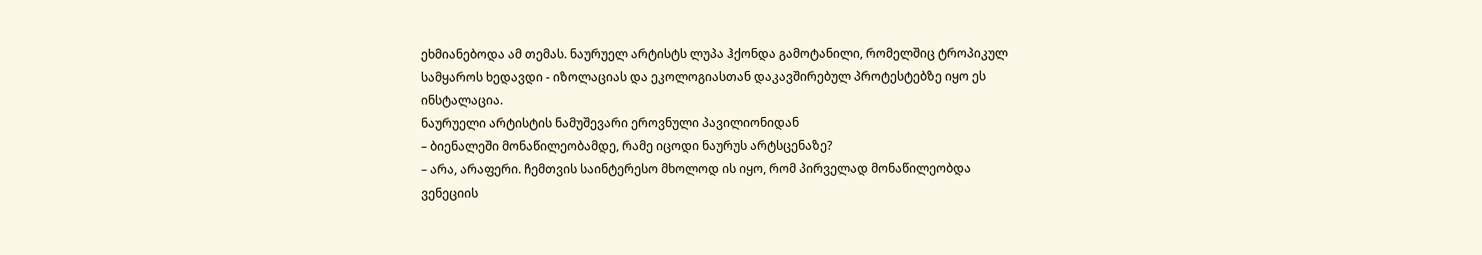ეხმიანებოდა ამ თემას. ნაურუელ არტისტს ლუპა ჰქონდა გამოტანილი, რომელშიც ტროპიკულ სამყაროს ხედავდი - იზოლაციას და ეკოლოგიასთან დაკავშირებულ პროტესტებზე იყო ეს ინსტალაცია.
ნაურუელი არტისტის ნამუშევარი ეროვნული პავილიონიდან
– ბიენალეში მონაწილეობამდე, რამე იცოდი ნაურუს არტსცენაზე?
– არა, არაფერი. ჩემთვის საინტერესო მხოლოდ ის იყო, რომ პირველად მონაწილეობდა ვენეციის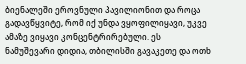ბიენალეში ეროვნული პავილიონით და როცა გადავწყვიტე, რომ იქ უნდა ვყოფილიყავი, უკვე ამაზე ვიყავი კონცენტრირებული. ეს ნამუშევარი დიდია, თბილისში გავაკეთე და ოთხ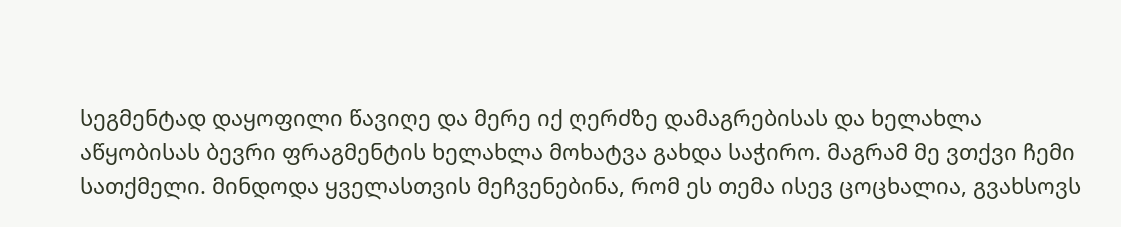სეგმენტად დაყოფილი წავიღე და მერე იქ ღერძზე დამაგრებისას და ხელახლა აწყობისას ბევრი ფრაგმენტის ხელახლა მოხატვა გახდა საჭირო. მაგრამ მე ვთქვი ჩემი სათქმელი. მინდოდა ყველასთვის მეჩვენებინა, რომ ეს თემა ისევ ცოცხალია, გვახსოვს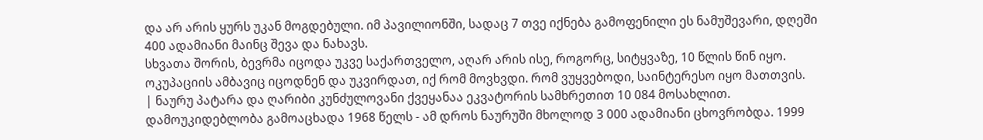და არ არის ყურს უკან მოგდებული. იმ პავილიონში, სადაც 7 თვე იქნება გამოფენილი ეს ნამუშევარი, დღეში 400 ადამიანი მაინც შევა და ნახავს.
სხვათა შორის, ბევრმა იცოდა უკვე საქართველო, აღარ არის ისე, როგორც, სიტყვაზე, 10 წლის წინ იყო. ოკუპაციის ამბავიც იცოდნენ და უკვირდათ, იქ რომ მოვხვდი. რომ ვუყვებოდი, საინტერესო იყო მათთვის.
| ნაურუ პატარა და ღარიბი კუნძულოვანი ქვეყანაა ეკვატორის სამხრეთით 10 084 მოსახლით. დამოუკიდებლობა გამოაცხადა 1968 წელს - ამ დროს ნაურუში მხოლოდ 3 000 ადამიანი ცხოვრობდა. 1999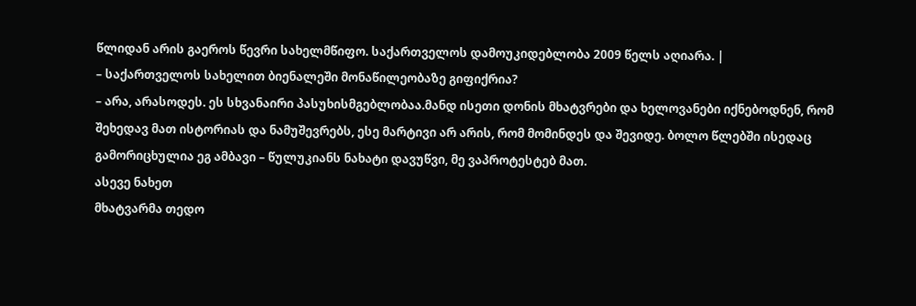წლიდან არის გაეროს წევრი სახელმწიფო. საქართველოს დამოუკიდებლობა 2009 წელს აღიარა. |
– საქართველოს სახელით ბიენალეში მონაწილეობაზე გიფიქრია?
– არა, არასოდეს. ეს სხვანაირი პასუხისმგებლობაა.მანდ ისეთი დონის მხატვრები და ხელოვანები იქნებოდნენ, რომ შეხედავ მათ ისტორიას და ნამუშევრებს, ესე მარტივი არ არის, რომ მომინდეს და შევიდე. ბოლო წლებში ისედაც გამორიცხულია ეგ ამბავი – წულუკიანს ნახატი დავუწვი, მე ვაპროტესტებ მათ.
ასევე ნახეთ
მხატვარმა თედო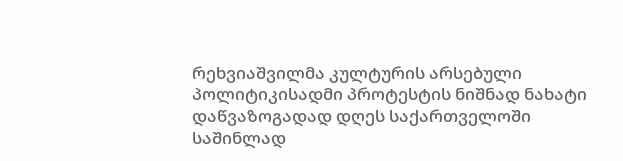რეხვიაშვილმა კულტურის არსებული პოლიტიკისადმი პროტესტის ნიშნად ნახატი დაწვაზოგადად დღეს საქართველოში საშინლად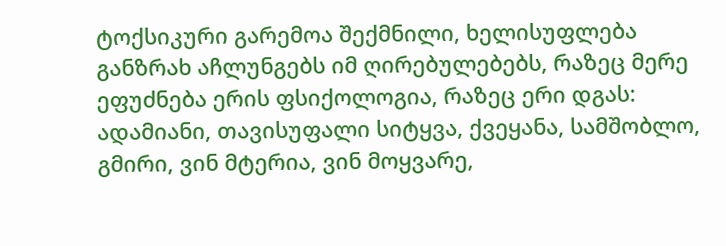ტოქსიკური გარემოა შექმნილი, ხელისუფლება განზრახ აჩლუნგებს იმ ღირებულებებს, რაზეც მერე ეფუძნება ერის ფსიქოლოგია, რაზეც ერი დგას: ადამიანი, თავისუფალი სიტყვა, ქვეყანა, სამშობლო, გმირი, ვინ მტერია, ვინ მოყვარე,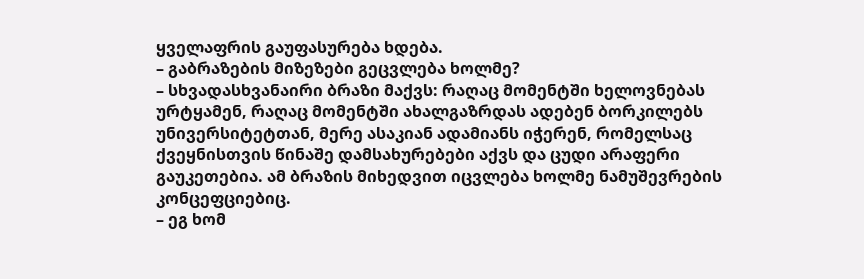ყველაფრის გაუფასურება ხდება.
– გაბრაზების მიზეზები გეცვლება ხოლმე?
– სხვადასხვანაირი ბრაზი მაქვს: რაღაც მომენტში ხელოვნებას ურტყამენ, რაღაც მომენტში ახალგაზრდას ადებენ ბორკილებს უნივერსიტეტთან, მერე ასაკიან ადამიანს იჭერენ, რომელსაც ქვეყნისთვის წინაშე დამსახურებები აქვს და ცუდი არაფერი გაუკეთებია. ამ ბრაზის მიხედვით იცვლება ხოლმე ნამუშევრების კონცეფციებიც.
– ეგ ხომ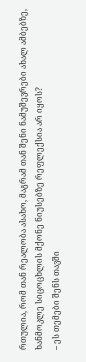რთულია, რომ თან რეალობა ასახო, მაგრამ თან შენი ნამუშევრები ახალ ამბებზე, ხანმოკლე სიცოცხლის მქონე ნიუსებზე რეფლექსია არ იყოს?
– ეს თემები შენს თავში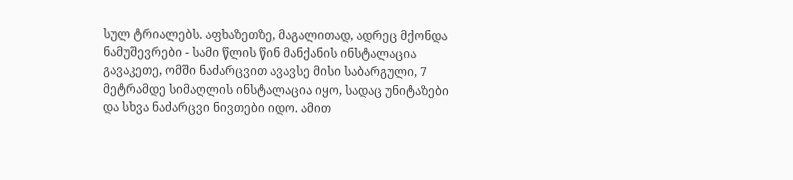სულ ტრიალებს. აფხაზეთზე, მაგალითად, ადრეც მქონდა ნამუშევრები - სამი წლის წინ მანქანის ინსტალაცია გავაკეთე, ომში ნაძარცვით ავავსე მისი საბარგული, 7 მეტრამდე სიმაღლის ინსტალაცია იყო, სადაც უნიტაზები და სხვა ნაძარცვი ნივთები იდო. ამით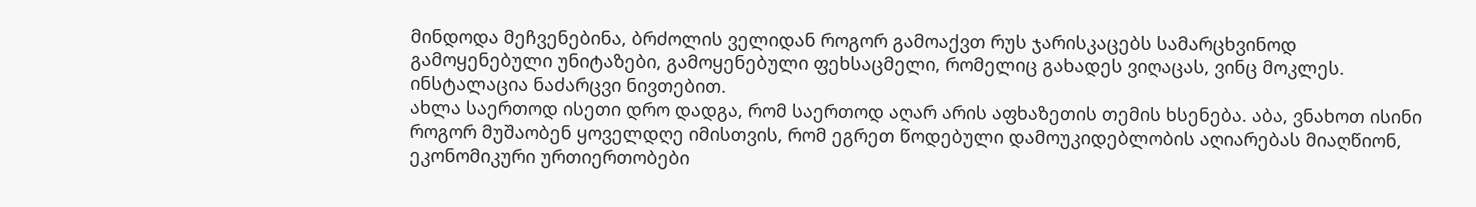მინდოდა მეჩვენებინა, ბრძოლის ველიდან როგორ გამოაქვთ რუს ჯარისკაცებს სამარცხვინოდ გამოყენებული უნიტაზები, გამოყენებული ფეხსაცმელი, რომელიც გახადეს ვიღაცას, ვინც მოკლეს.
ინსტალაცია ნაძარცვი ნივთებით.
ახლა საერთოდ ისეთი დრო დადგა, რომ საერთოდ აღარ არის აფხაზეთის თემის ხსენება. აბა, ვნახოთ ისინი როგორ მუშაობენ ყოველდღე იმისთვის, რომ ეგრეთ წოდებული დამოუკიდებლობის აღიარებას მიაღწიონ, ეკონომიკური ურთიერთობები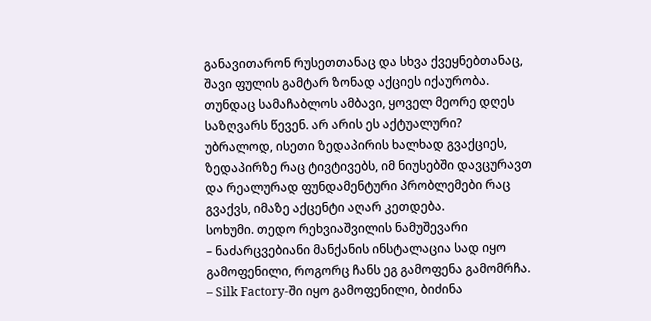განავითარონ რუსეთთანაც და სხვა ქვეყნებთანაც, შავი ფულის გამტარ ზონად აქციეს იქაურობა. თუნდაც სამაჩაბლოს ამბავი, ყოველ მეორე დღეს საზღვარს წევენ. არ არის ეს აქტუალური?
უბრალოდ, ისეთი ზედაპირის ხალხად გვაქციეს, ზედაპირზე რაც ტივტივებს, იმ ნიუსებში დავცურავთ და რეალურად ფუნდამენტური პრობლემები რაც გვაქვს, იმაზე აქცენტი აღარ კეთდება.
სოხუმი. თედო რეხვიაშვილის ნამუშევარი
– ნაძარცვებიანი მანქანის ინსტალაცია სად იყო გამოფენილი, როგორც ჩანს ეგ გამოფენა გამომრჩა.
– Silk Factory-ში იყო გამოფენილი, ბიძინა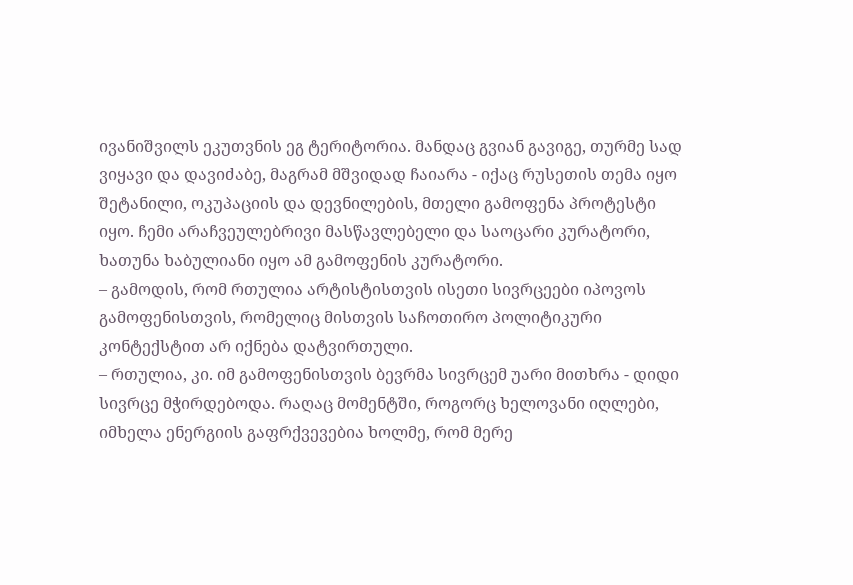ივანიშვილს ეკუთვნის ეგ ტერიტორია. მანდაც გვიან გავიგე, თურმე სად ვიყავი და დავიძაბე, მაგრამ მშვიდად ჩაიარა - იქაც რუსეთის თემა იყო შეტანილი, ოკუპაციის და დევნილების, მთელი გამოფენა პროტესტი იყო. ჩემი არაჩვეულებრივი მასწავლებელი და საოცარი კურატორი, ხათუნა ხაბულიანი იყო ამ გამოფენის კურატორი.
– გამოდის, რომ რთულია არტისტისთვის ისეთი სივრცეები იპოვოს გამოფენისთვის, რომელიც მისთვის საჩოთირო პოლიტიკური კონტექსტით არ იქნება დატვირთული.
– რთულია, კი. იმ გამოფენისთვის ბევრმა სივრცემ უარი მითხრა - დიდი სივრცე მჭირდებოდა. რაღაც მომენტში, როგორც ხელოვანი იღლები, იმხელა ენერგიის გაფრქვევებია ხოლმე, რომ მერე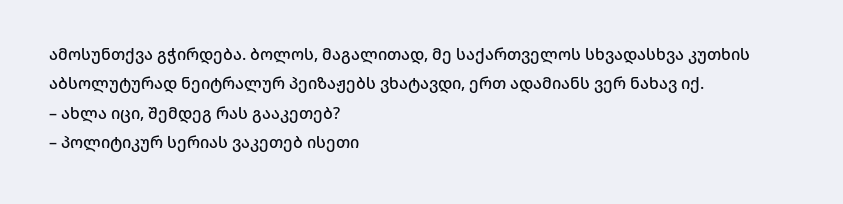ამოსუნთქვა გჭირდება. ბოლოს, მაგალითად, მე საქართველოს სხვადასხვა კუთხის აბსოლუტურად ნეიტრალურ პეიზაჟებს ვხატავდი, ერთ ადამიანს ვერ ნახავ იქ.
– ახლა იცი, შემდეგ რას გააკეთებ?
– პოლიტიკურ სერიას ვაკეთებ ისეთი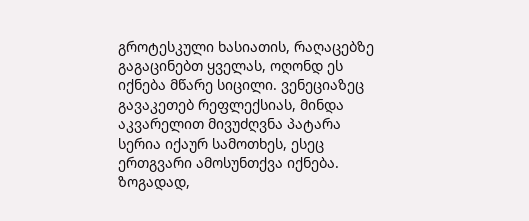გროტესკული ხასიათის, რაღაცებზე გაგაცინებთ ყველას, ოღონდ ეს იქნება მწარე სიცილი. ვენეციაზეც გავაკეთებ რეფლექსიას, მინდა აკვარელით მივუძღვნა პატარა სერია იქაურ სამოთხეს, ესეც ერთგვარი ამოსუნთქვა იქნება.
ზოგადად,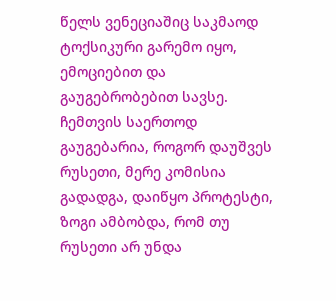წელს ვენეციაშიც საკმაოდ ტოქსიკური გარემო იყო, ემოციებით და გაუგებრობებით სავსე. ჩემთვის საერთოდ გაუგებარია, როგორ დაუშვეს რუსეთი, მერე კომისია გადადგა, დაიწყო პროტესტი, ზოგი ამბობდა, რომ თუ რუსეთი არ უნდა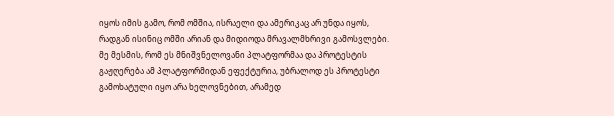იყოს იმის გამო, რომ ომშია, ისრაელი და ამერიკაც არ უნდა იყოს, რადგან ისინიც ომში არიან და მიდიოდა მრავალმხრივი გამოსვლები. მე მესმის, რომ ეს მნიშვნელოვანი პლატფორმაა და პროტესტის გაჟღერება ამ პლატფორმიდან ეფექტურია, უბრალოდ ეს პროტესტი გამოხატული იყო არა ხელოვნებით, არამედ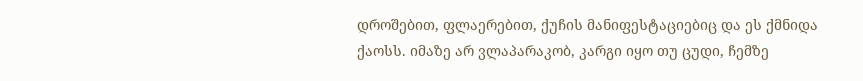დროშებით, ფლაერებით, ქუჩის მანიფესტაციებიც და ეს ქმნიდა ქაოსს. იმაზე არ ვლაპარაკობ, კარგი იყო თუ ცუდი, ჩემზე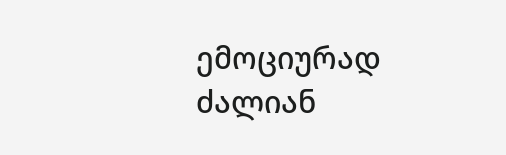ემოციურად ძალიან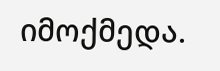იმოქმედა.